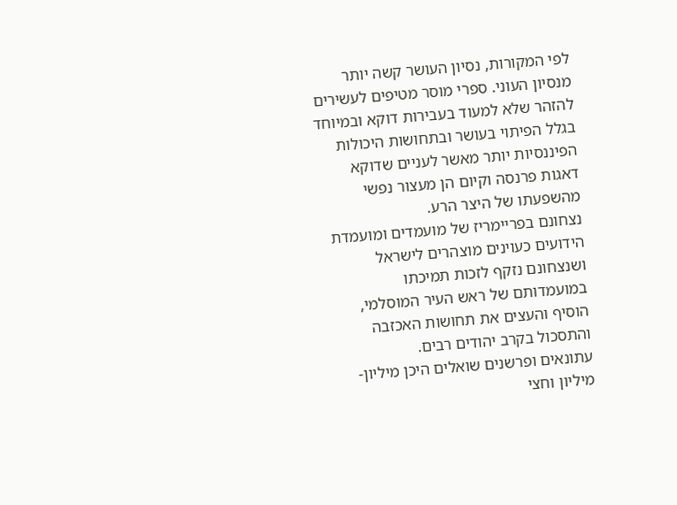לפי המקורות, נסיון העושר קשה יותר מנסיון העוני. ספרי מוסר מטיפים לעשירים להזהר שלא למעוד בעבירות דוקא ובמיוחד בגלל הפיתוי בעושר ובתחושות היכולות הפיננסיות יותר מאשר לעניים שדוקא דאגות פרנסה וקיום הן מעצור נפשי מהשפעתו של היצר הרע.
נצחונם בפריימריז של מועמדים ומועמדת הידועים כעוינים מוצהרים לישראל ושנצחונם נזקף לזכות תמיכתו במועמדותם של ראש העיר המוסלמי, הוסיף והעצים את תחושות האכזבה והתסכול בקרב יהודים רבים.
עתונאים ופרשנים שואלים היכן מיליון- מיליון וחצי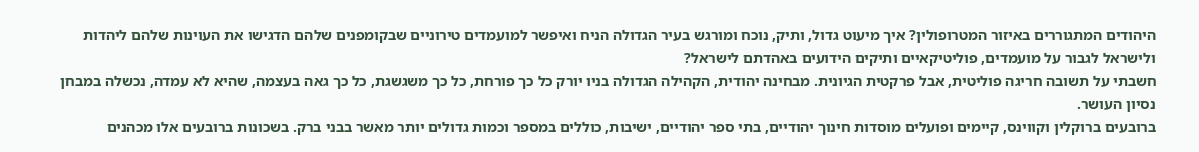היהודים המתגוררים באיזור המטרופולין? איך מיעוט גדול, ותיק, נוכח ומורגש בעיר הגדולה הניח ואיפשר למועמדים טירוניים שבקומפנים שלהם הדגישו את העוינות שלהם ליהדות ולישראל לגבור על מועמדים, פוליטיקאיים ותיקים הידועים באהדתם לישראל?
חשבתי על תשובה חריגה פוליטית, אבל פרקטית הגיונית. מבחינה יהודית, הקהילה הגדולה בניו יורק כל כך פורחת, כל כך משגשגת, כל כך גאה בעצמה, שהיא לא עמדה, נכשלה במבחן נסיון העושר.
ברובעים ברוקלין וקווינס, קיימים ופועלים מוסדות חינוך יהודיים, בתי ספר יהודיים, ישיבות, כוללים במספר וכמות גדולים יותר מאשר בבני ברק. בשכונות ברובעים אלו מכהנים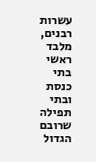עשרות רבנים, מלבד ראשי בתי כנסת ובתי תפילה שרובם הגדול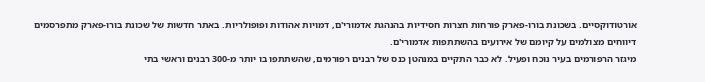אורטודוקסיים. בשכונת בורו-פארק פורחות חצרות חסידיות בהנהגת אדמורי'ם, דמויות אהודות ופופולריות. באתר חדשות של שכונת בורו-פארק מתפרסמים דיווחים מצולמים על קיומם של אירועים בהשתתפות אדמורי'ם.
מיגזר הרפורמים בעיר נוכח ופעיל. לא כבר התקיים במנהטן כנס של רבנים רפורמים, שהשתתפו בו יותר מ-300 רבנים וראשי בתי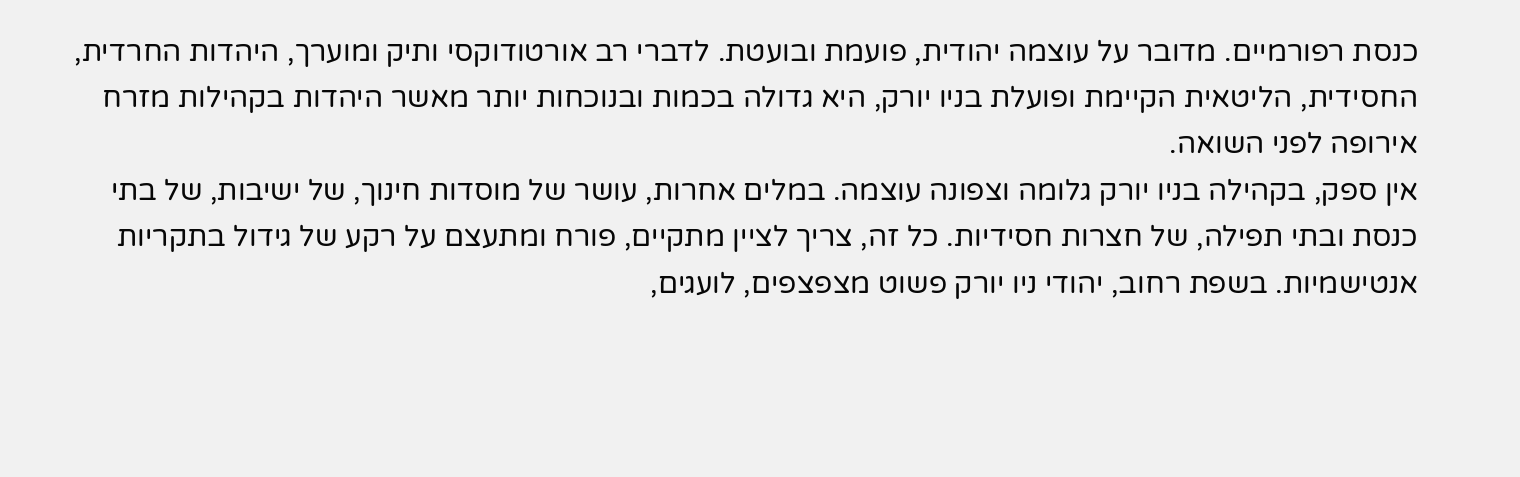כנסת רפורמיים. מדובר על עוצמה יהודית, פועמת ובועטת. לדברי רב אורטודוקסי ותיק ומוערך, היהדות החרדית, החסידית, הליטאית הקיימת ופועלת בניו יורק, היא גדולה בכמות ובנוכחות יותר מאשר היהדות בקהילות מזרח אירופה לפני השואה.
אין ספק, בקהילה בניו יורק גלומה וצפונה עוצמה. במלים אחרות, עושר של מוסדות חינוך, של ישיבות, של בתי כנסת ובתי תפילה, של חצרות חסידיות. כל זה, צריך לציין מתקיים, פורח ומתעצם על רקע של גידול בתקריות אנטישמיות. בשפת רחוב, יהודי ניו יורק פשוט מצפצפים, לועגים,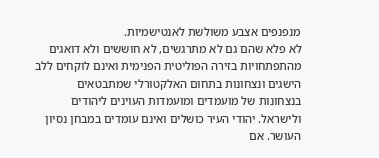מנפנפים אצבע משולשת לאנטישמיות.
לא פלא שהם גם לא מתרגשים, לא חוששים ולא דואגים מהתפתחויות בזירה הפוליטית הפנימית ואינם לוקחים ללב הישגים ונצחונות בתחום האלקטורלי שמתבטאים בנצחונות של מועמדים ומועמדות העוינים ליהודים ולישראל. יהודי העיר כושלים ואינם עומדים במבחן נסיון העושר. אם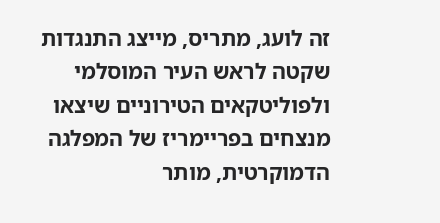זה לועג, מתריס, מייצג התנגדות שקטה לראש העיר המוסלמי ולפוליטקאים הטירוניים שיצאו מנצחים בפריימריז של המפלגה הדמוקרטית, מותר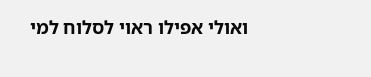ואולי אפילו ראוי לסלוח למי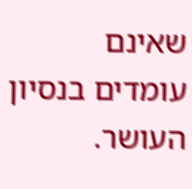שאינם עומדים בנסיון העושר.